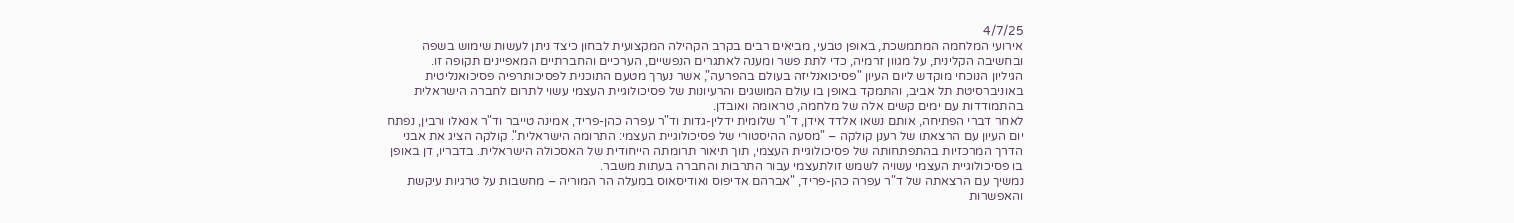4/7/25
אירועי המלחמה המתמשכת, באופן טבעי, מביאים רבים בקרב הקהילה המקצועית לבחון כיצד ניתן לעשות שימוש בשפה ובחשיבה הקלינית, על מגוון זרמיה, כדי לתת פשר ומענה לאתגרים הנפשיים, הערכיים והחברתיים המאפיינים תקופה זו.
הגיליון הנוכחי מוקדש ליום העיון "פסיכואנליזה בעולם בהפרעה", אשר נערך מטעם התוכנית לפסיכותרפיה פסיכואנליטית באוניברסיטת תל אביב, והתמקד באופן בו עולם המושגים והרעיונות של פסיכולוגיית העצמי עשוי לתרום לחברה הישראלית בהתמודדות עם ימים קשים אלה של מלחמה, טראומה ואובדן.
לאחר דברי הפתיחה, אותם נשאו אלדד אידן, ד"ר שלומית ידלין-גדות וד"ר עפרה כהן-פריד, אמינה טייבר וד"ר אנאלו ורבין, נפתח יום העיון עם הרצאתו של רענן קולקה – "מסעה ההיסטורי של פסיכולוגיית העצמי: התרומה הישראלית". קולקה הציג את אבני הדרך המרכזיות בהתפתחותה של פסיכולוגיית העצמי, תוך תיאור תרומתה הייחודית של האסכולה הישראלית. בדבריו, דן באופן בו פסיכולוגיית העצמי עשויה לשמש זולתעצמי עבור התרבות והחברה בעתות משבר.
נמשיך עם הרצאתה של ד"ר עפרה כהן-פריד, "אברהם אדיפוס ואודיסאוס במעלה הר המוריה – מחשבות על טרגיות עיקשת והאפשרות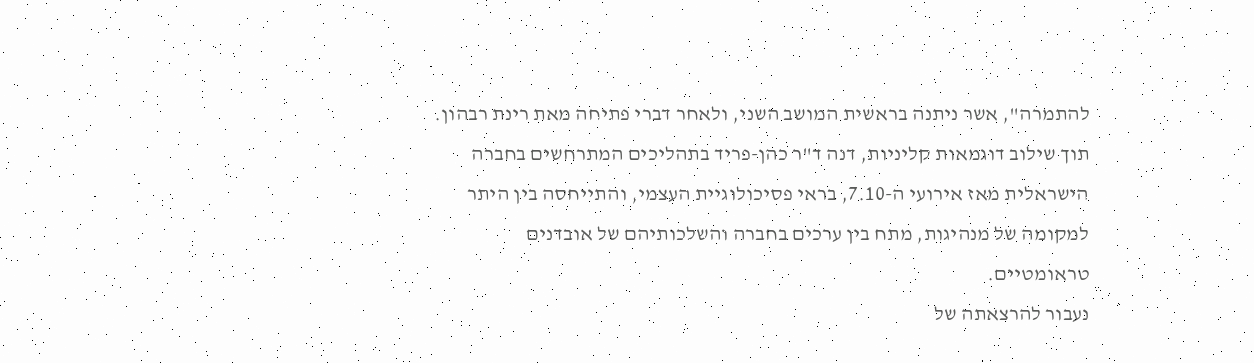להתמרה", אשר ניתנה בראשית המושב השני, ולאחר דברי פתיחה מאת רינת רבהון. תוך שילוב דוגמאות קליניות, דנה ד"ר כהן-פריד בתהליכים המתרחשים בחברה הישראלית מאז אירועי ה-7.10, בראי פסיכולוגיית העצמי, והתייחסה בין היתר למקומה של מנהיגות, מתח בין ערכים בחברה והשלכותיהם של אובדנים טראומטיים.
נעבור להרצאתה של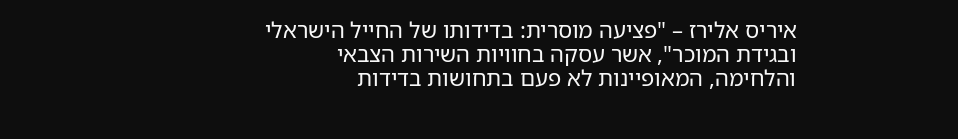איריס אלירז – "פציעה מוסרית: בדידותו של החייל הישראלי ובגידת המוכר", אשר עסקה בחוויות השירות הצבאי והלחימה, המאופיינות לא פעם בתחושות בדידות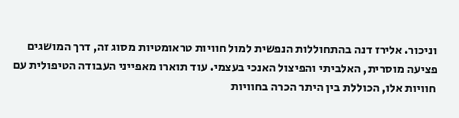וניכור. אלירז דנה בהתחוללות הנפשית למול חוויות טראומטיות מסוג זה, דרך המושגים פציעה מוסרית, האלביתי והפיצול האנכי בעצמי. עוד תוארו מאפייני העבודה הטיפולית עם חוויות אלו, הכוללת בין היתר הכרה בחוויות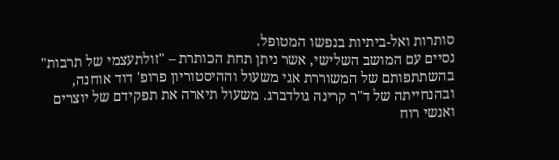סותרות ואל-ביתיות בנפשו המטופל.
נסיים עם המושב השלישי, אשר ניתן תחת הכותרת – "זולתעצמי של תרבות" בהשתתפותם של המשוררת אגי משעול וההיסטוריון פרופ' דוד אוחנה, ובהנחייתה של ד"ר קרינה גולדברג. משעול תיארה את תפקידם של יוצרים ואנשי רוח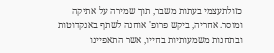כזולתעצמי בעתות משבר, תוך שמירה על אתיקה ומוסר. אחריה, ביקש פרופ' אוחנה לשתף באנקדוטות ובתחנות משמעותיות בחייו, אשר התאפיינו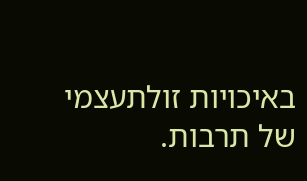באיכויות זולתעצמי של תרבות.